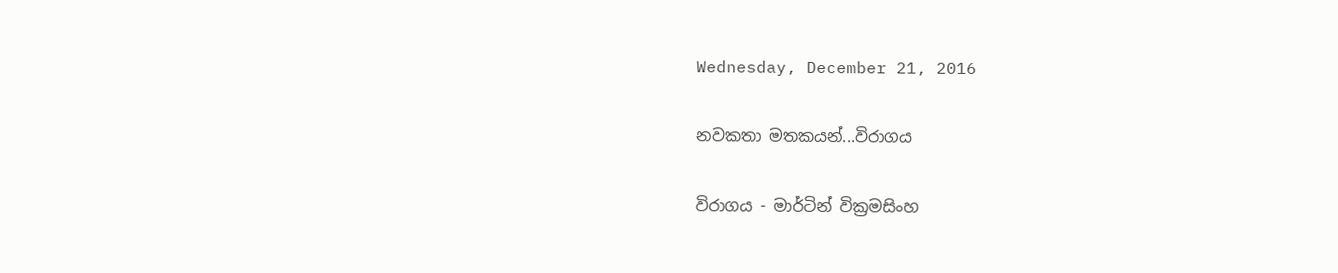Wednesday, December 21, 2016

නවකතා මතකයන්...විරාගය

විරාගය - මාර්ටින් වික්‍රමසිංහ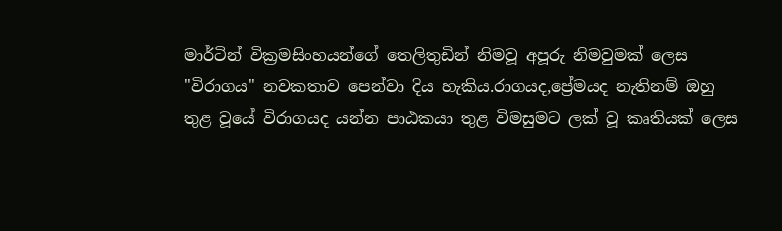මාර්ටින් වික්‍රමසිංහයන්ගේ තෙලිතුඩින් නිමවූ අපූරු නිමවුමක් ලෙස "විරාගය" නවකතාව පෙන්වා දිය හැකිය.රාගයද,ප්‍රේමයද නැතිනම් ඔහු තුළ වූයේ විරාගයද යන්න පාඨකයා තුළ විමසුමට ලක් වූ කෘතියක් ලෙස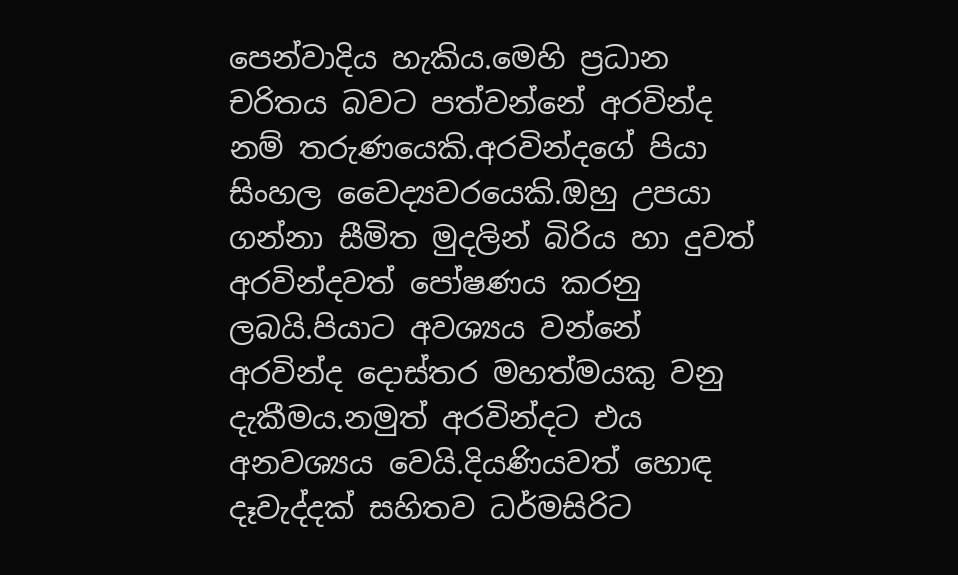පෙන්වාදිය හැකිය.මෙහි ප්‍රධාන චරිතය බවට පත්වන්නේ අරවින්ද නම් තරුණයෙකි.අරවින්දගේ පියා සිංහල වෛද්‍යවරයෙකි.ඔහු උපයා ගන්නා සීමිත මුදලින් බිරිය හා දුවත් අරවින්දවත් පෝෂණය කරනු ලබයි.පියාට අවශ්‍යය වන්නේ අරවින්ද දොස්තර මහත්මයකු වනු දැකීමය.නමුත් අරවින්දට එය අනවශ්‍යය වෙයි.දියණියවත් හොඳ දෑවැද්දක් සහිතව ධර්මසිරිට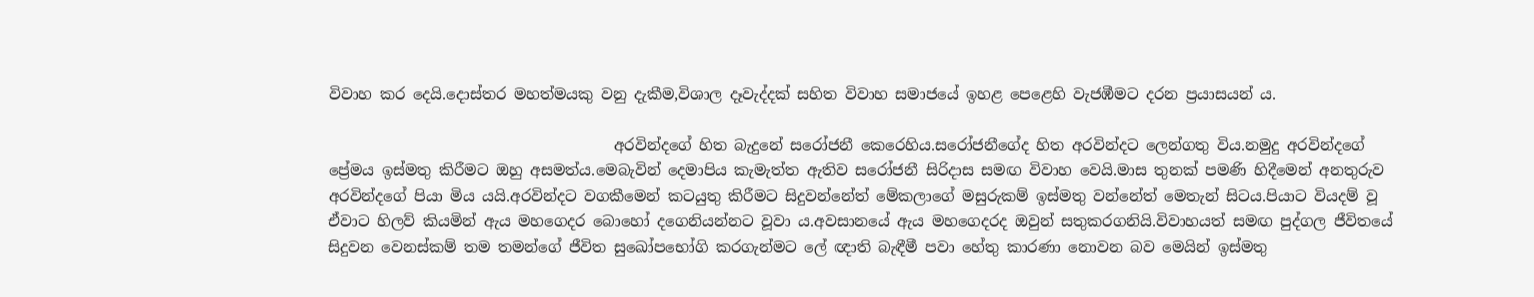විවාහ කර දෙයි.දොස්තර මහත්මයකු වනු දැකීම,විශාල දෑවැද්දක් සහිත විවාහ සමාජයේ ඉහළ පෙළෙහි වැජඹීමට දරන ප්‍රයාසයන් ය.

                                      අරවින්දගේ හිත බැදුනේ සරෝජනී කෙරෙහිය.සරෝජනීගේද හිත අරවින්දට ලෙන්ගතු විය.නමුදු අරවින්දගේ ප්‍රේමය ඉස්මතු කිරීමට ඔහු අසමත්ය.මෙබැවින් දෙමාපිය කැමැත්ත ඇතිව සරෝජනී සිරිදාස සමඟ විවාහ වෙයි.මාස තුනක් පමණි හිදීමෙන් අනතුරුව අරවින්දගේ පියා මිය යයි.අරවින්දට වගකීමෙන් කටයුතු කිරීමට සිදුවන්නේත් මේකලාගේ මසුරුකම් ඉස්මතු වන්නේත් මෙතැන් සිටය.පියාට වියදම් වූ ඒවාට හිලව් කියමින් ඇය මහගෙදර බොහෝ දගෙනියන්නට වූවා ය.අවසානයේ ඇය මහගෙදරද ඔවුන් සතුකරගනියි.විවාහයත් සමඟ පුද්ගල ජීවිතයේ සිදුවන වෙනස්කම් තම තමන්ගේ ජීවිත සුඛෝපභෝගි කරගැන්මට ලේ ඥාති බැඳීමී පවා හේතු කාරණා නොවන බව මෙයින් ඉස්මතු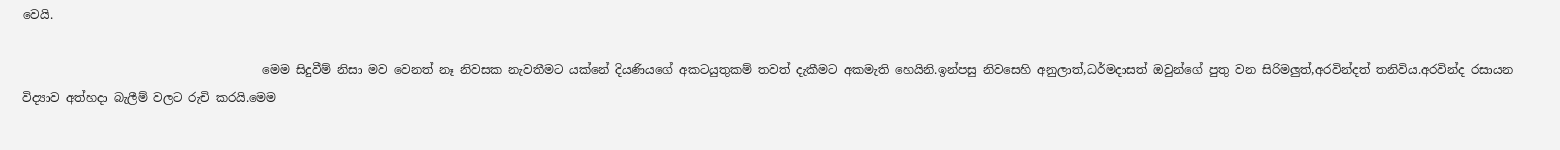වෙයි.

                                        මෙම සිදුවීම් නිසා මව වෙනත් නෑ නිවසක නැවතීමට යක්නේ දියණියගේ අකටයුතුකම් තවත් දැකීමට අකමැති හෙයිනි.ඉන්පසු නිවසෙහි අනුලාත්,ධර්මදාසත් ඔවුන්ගේ පුතු වන සිරිමලුත්,අරවින්දත් තනිවිය.අරවින්ද රසායන විද්‍යාව අත්හදා බැලීම් වලට රුචි කරයි.මෙම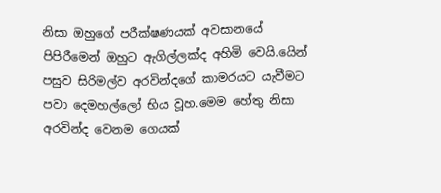නිසා ඔහුගේ පරීක්ෂණයක් අවසානයේ පිපිරීමෙන් ඔහුට ඇගිල්ලක්ද අහිමි වෙයි.යෙින් පසුව සිරිමල්ව අරවින්දගේ කාමරයට යැවීමට පවා දෙමහල්ලෝ භිය වූහ.මෙම හේතු නිසා අරවින්ද වෙනම ගෙයක්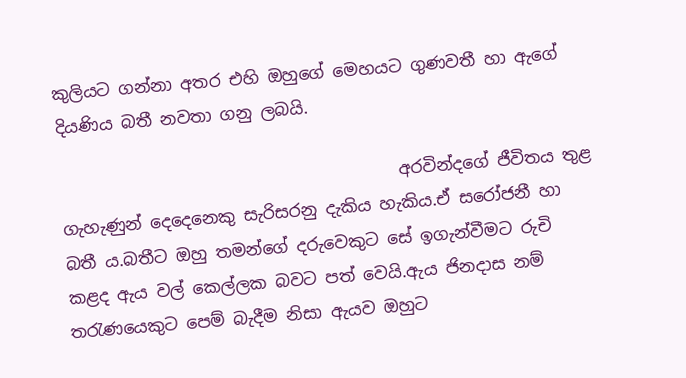කුලියට ගන්නා අතර එහි ඔහුගේ මෙහයට ගුණවතී හා ඇගේ දියණිය බතී නවතා ගනු ලබයි.

                                        අරවින්දගේ ජීවිතය තුළ ගැහැණුන් දෙදෙනෙකු සැරිසරනු දැකිය හැකිය.ඒ සරෝජනී හා බතී ය.බතීට ඔහු තමන්ගේ දරුවෙකුට සේ ඉගැන්වීමට රුචි කළද ඇය වල් කෙල්ලක බවට පත් වෙයි.ඇය ජිනදාස නම් තරැණයෙකුට පෙම් බැදීම නිසා ඇයව ඔහුට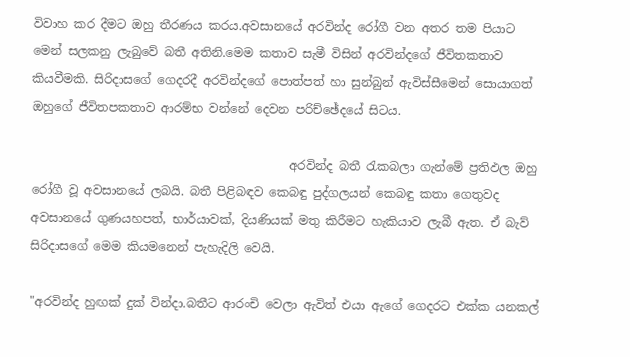විවාහ කර දීමට ඔහු තීරණය කරය.අවසානයේ අරවින්ද රෝගී වන අතර තම පියාට මෙන් සලකනු ලැබුවේ බතී අතිනි.මෙම කතාව සැමී විසින් අරවින්දගේ ජීවිතකතාව කියවීමකි. සිරිදාසගේ ගෙදරදී අරවින්දගේ පොත්පත් හා සුන්බුන් ඇවිස්සීමෙන් සොයාගත් ඔහුගේ ජීවිතපකතාව ආරම්භ වන්නේ දෙවන පරිච්ඡේදයේ සිටය.

                                           අරවින්ද බතී රැකබලා ගැන්මේ ප්‍රතිඵල ඔහු රෝගී වූ අවසානයේ ලබයි. බතී පිළිබඳව කෙබඳු පුද්ගලයන් කෙබඳු කතා ගෙතුවද අවසානයේ ගුණයහපත්, භාර්යාවක්, දියණියක් මතු කිරීමට හැකියාව ලැබී ඇත. ඒ බැව් සිරිදාසගේ මෙම කියමනෙන් පැහැදිලි වෙයි.

"අරවින්ද හුඟක් දුක් වින්දා.බතීට ආරංචි වෙලා ඇවිත් එයා ඇගේ ගෙදරට එක්ක යනකල්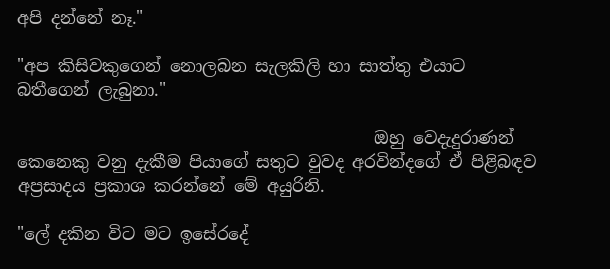අපි දන්නේ නෑ."

"අප කිසිවකුගෙන් නොලබන සැලකිලි හා සාත්තු එයාට බතීගෙන් ලැබුනා."

                                          ඔහු වෙදැදුරාණන් කෙනෙකු වනු දැකීම පියාගේ සතුට වුවද අරවින්දගේ ඒ පිළිබඳව අප්‍රසාදය ප්‍රකාශ කරන්නේ මේ අයුරිනි.

"ලේ දකින විට මට ඉසේරදේ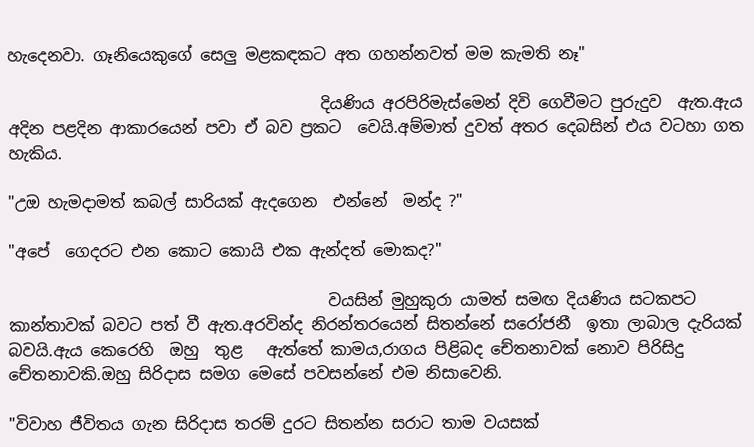හැදෙනවා. ගෑනියෙකුගේ සෙලු මළකඳකට අත ගහන්නවත් මම කැමති නෑ"

                                       දියණිය අරපිරිමැස්මෙන් දිවි ගෙවීමට පුරුදුව  ඇත.ඇය අදින පළදින ආකාරයෙන් පවා ඒ බව ප්‍රකට  වෙයි.අම්මාත් දුවත් අතර දෙබසින් එය වටහා ගත හැකිය.

"උඔ හැමදාමත් කබල් සාරියක් ඇදගෙන  එන්නේ  මන්ද ?"

"අපේ  ගෙදරට එන කොට කොයි එක ඇන්දත් මොකද?"

                                        වයසින් මුහුකුරා යාමත් සමඟ දියණිය සටකපට කාන්තාවක් බවට පත් වී ඇත.අරවින්ද නිරන්තරයෙන් සිතන්නේ සරෝජනී  ඉතා ලාබාල දැරියක් බවයි.ඇය කෙරෙහි  ඔහු  තුළ   ඇත්තේ කාමය,රාගය පිළිබද චේතනාවක් නොව පිරිසිදු චේතනාවකි.ඔහු සිරිදාස සමග මෙසේ පවසන්නේ එම නිසාවෙනි.

"විවාහ ජීවිතය ගැන සිරිදාස තරම් දුරට සිතන්න සරාට තාම වයසක්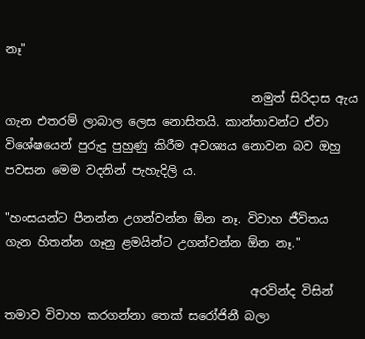නෑ"

                                         නමුත් සිරිදාස ඇය ගැන එතරම් ලාබාල ලෙස නොසිතයි. කාන්තාවන්ට ඒවා විශේෂයෙන් පුරුදු පුහුණු කිරීම අවශ්‍යය නොවන බව ඔහු පවසන මෙම වදනින් පැහැදිලි ය.

"හංසයන්ට පීනන්න උගන්වන්න ඕන නෑ. විවාහ ජීවිතය ගැන හිතන්න ගෑනු ළමයින්ට උගන්වන්න ඕන නෑ."

                                         අරවින්ද විසින් තමාව විවාහ කරගන්නා තෙක් සරෝජිනී බලා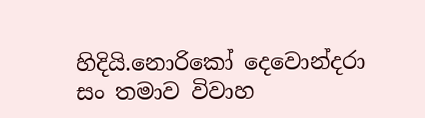හිදියි.නොරිකෝ දෙවොන්දරා සං තමාව විවාහ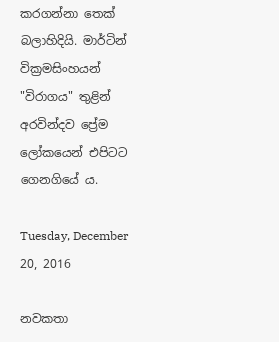කරගන්නා තෙක් බලාහිදියි. මාර්ටින් වික්‍රමසිංහයන් "විරාගය" තුළින් අරවින්දව ප්‍රේම ලෝක‍යෙන් එපිටට ගෙනගියේ ය.

Tuesday, December 20, 2016

නවකතා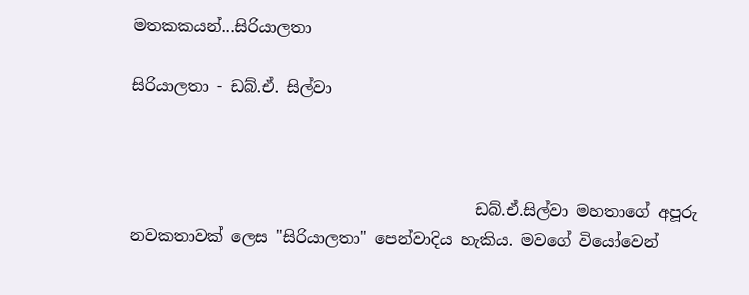මතකකයන්...සිරියාලතා

සිරියාලතා - ඩබ්.ඒ. සිල්වා



                                           ඩබ්.ඒ.සිල්වා මහතාගේ අපූරු නවකතාවක් ලෙස "සිරියාලතා" පෙන්වාදිය හැකිය. මවගේ වියෝවෙන්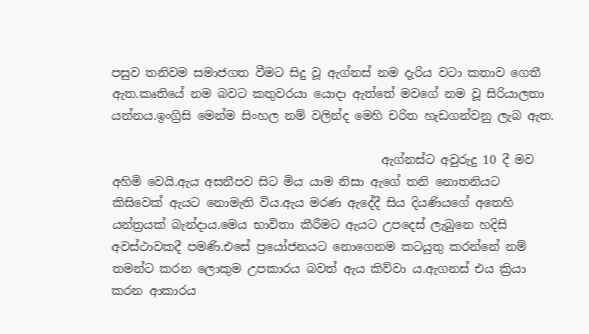පසුව තනිවම සමාජගත වීමට සිදු වූ ඇග්නස් නම දැරිය වටා කතාව ගෙතී ඇත.කෘතියේ නම බවට කතුවරයා යොදා ඇත්තේ මවගේ නම වූ සිරියාලතා යන්නය.ඉංග්‍රිසි මෙන්ම සිංහල නම් වලින්ද මෙහි චරිත හැඩගන්වනු ලැබ ඇත.

                                             ඇග්නස්ට අවුරුදු 10 දී මව අහිමි වෙයි.ඇය අසනීපව සිට මිය යාම නිසා ඇගේ තනි නොතනියට කිසිවෙක් ඇයට නොමැති විය.ඇය මරණ ඇදේදී සිය දියණියගේ අතෙහි යන්ත්‍රයක් බැන්දාය.මෙය භාවිතා කීරීමට ඇයට උපදෙස් ලැබුනෙ හදිසි අවස්ථාවකදී පමණි.එසේ ප්‍රයෝජනයට නොගෙනම කටයුතු කරන්නේ නම් තමන්ට කරන ලොකුම උපකාරය බවත් ඇය කිව්වා ය.ඇගනස් එය ක්‍රියා කරන ආකාරය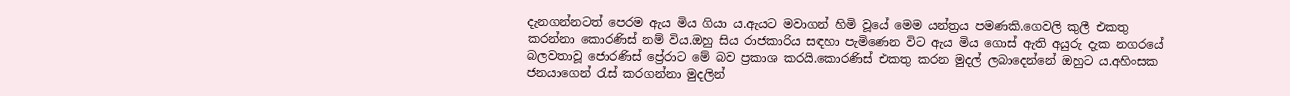දැනගන්නටත් පෙරම ඇය මිය ගියා ය.ඇයට මවාගන් හිමි වූයේ මෙම යන්ත්‍රය පමණකි.ගෙවලි කුලී එකතු කරන්නා කොරණිස් නම් විය.ඔහු සිය රාජකාරිය සඳහා පැමිණෙන විට ඇය මිය ගොස් ඇති අයුරු දැක නගරයේ බලවතාවූ ජොරණිස් ප්‍රේරාට මේ බව ප්‍රකාශ කරයි.කොරණිස් එකතු කරන මුදල් ලබාදෙන්නේ ඔහුට ය.අහිංසක ජනයාගෙන් රැස් කරගන්නා මුදලින්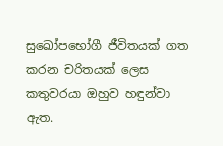සුඛෝපභෝගී ජීවිතයක් ගත කරන චරිතයක් ලෙස කතුවරයා ඔහුව හඳුන්වා ඇත.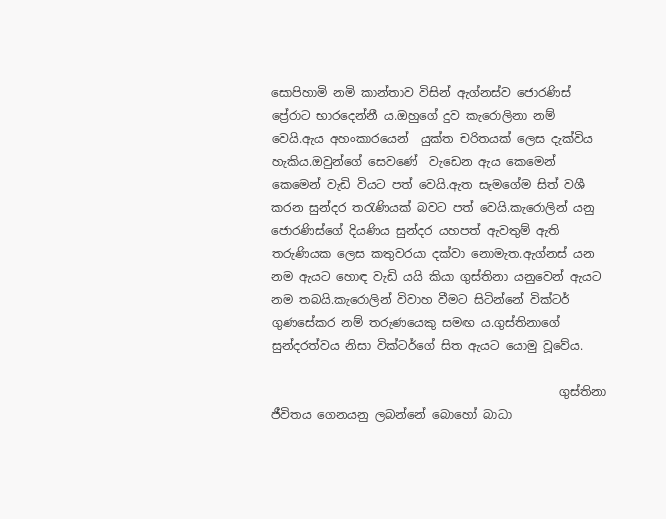සොපිහාමි නමි කාන්තාව විසින් ඇග්නස්ව ජොරණිස් ප්‍රේරාට භාරදෙන්නී ය.ඔහුගේ දුව කැරොලිනා නම් වෙයි.ඇය අහංකාරයෙන්  යුක්ත චරිතයක් ලෙස දැක්විය හැකිය.ඔවුන්ගේ සෙවණේ  වැඩෙන ඇය කෙමෙන් කෙමෙන් වැඩි වියට පත් වෙයි.ඇත සැමගේම සිත් වශී කරන සුන්දර තරැණියක් බවට පත් වෙයි.කැරොලින් යනු ජොරණිස්ගේ දියණිය සුන්දර යහපත් ඇවතුම් ඇති තරුණියක ලෙස කතුවරයා දක්වා නොමැත.ඇග්නස් යන නම ඇයට හොඳ වැඩි යයි කියා ගුස්තිනා යනුවෙන් ඇයට නම තබයි.කැරොලින් විවාහ වීමට සිටින්නේ වික්ටර් ගුණසේකර නම් තරුණයෙකු සමඟ ය.ගුස්තිනාගේ සුන්දරත්වය නිසා වික්ටර්ගේ සිත ඇයට යොමු වූවේය.

                                                ගුස්තිනා ජීවිතය ගෙනයනු ලබන්නේ බොහෝ බාධා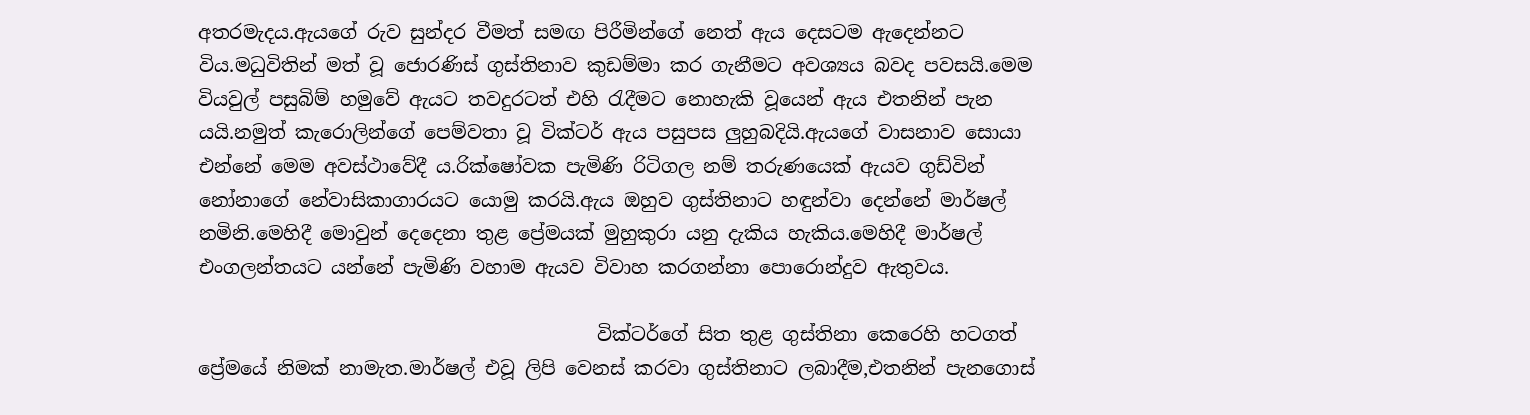අතරමැදය.ඇයගේ රුව සුන්දර වීමත් සමඟ පිරීමින්ගේ නෙත් ඇය දෙසටම ඇදෙන්නට විය.මධුවිතින් මත් වූ ජොරණිස් ගුස්තිනාව කුඩම්මා කර ගැනීමට අවශ්‍යය බවද පවසයි.මෙම වියවුල් පසුබිම් හමුවේ ඇයට තවදුරටත් එහි රැදීමට නොහැකි වූයෙන් ඇය එතනින් පැන යයි.නමුත් කැරොලින්ගේ පෙම්වතා වූ වික්ටර් ඇය පසුපස ලුහුබදියි.ඇයගේ වාසනාව සොයා එන්නේ මෙම අවස්ථාවේදී ය.රික්ෂෝවක පැමිණි රිටිගල නම් තරුණයෙක් ඇයව ගුඩ්වින් නෝනාගේ නේවාසිකාගාරයට යොමු කරයි.ඇය ඔහුව ගුස්තිනාට හඳුන්වා දෙන්නේ මාර්ෂල් නමිනි.මෙහිදී මොවුන් දෙදෙනා තුළ ප්‍රේමයක් මුහුකුරා යනු දැකිය හැකිය.මෙහිදී මාර්ෂල් එංගලන්තයට යන්නේ පැමිණි වහාම ඇයව විවාහ කරගන්නා පොරොන්දුව ඇතුවය.

                                          වික්ටර්ගේ සිත තුළ ගුස්තිනා කෙරෙහි හටගත් ප්‍රේමයේ නිමක් නාමැත.මාර්ෂල් එවූ ලිපි වෙනස් කරවා ගුස්තිනාට ලබාදීම,එතනින් පැනගොස්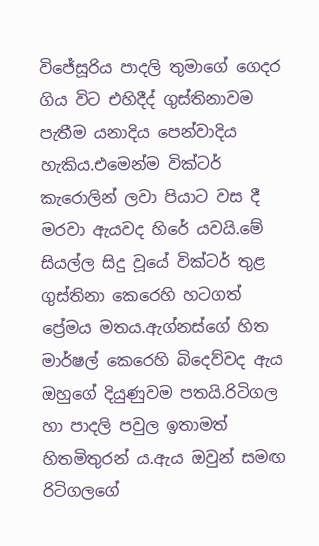විජේසූරිය පාදලි තුමාගේ ගෙදර ගිය විට එහිදීද් ගුස්තිනාවම පැතීම යනාදිය පෙන්වාදිය හැකිය.එමෙන්ම වික්ටර් කැරොලින් ලවා පියාට වස දී මරවා ඇයවද හිරේ යවයි.මේ සියල්ල සිදු වූයේ වික්ටර් තුළ ගුස්තිනා කෙරෙහි හටගත් ප්‍රේමය මතය.ඇග්නස්ගේ හිත මාර්ෂල් කෙරෙහි බිදෙව්වද ඇය ඔහුගේ දියුණුවම පතයි.රිටිගල හා පාදලි පවුල ඉතාමත් හිතමිතුරන් ය.ඇය ඔවුන් සමඟ රිටිගලගේ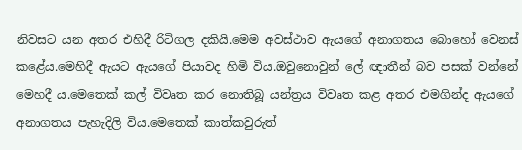නිවසට යන අතර එහිදී රිටිගල දකියි.මෙම අවස්ථාව ඇයගේ අනාගතය බොහෝ වෙනස් කළේය.මෙහිදී ඇයට ඇයගේ පියාවද හිමි විය.ඔවුනොවුන් ලේ ඥාතීන් බව පසක් වන්නේ මෙහදී ය.මෙතෙක් කල් විවෘත කර නොතිබූ යන්ත්‍රය විවෘත කළ අතර එමගින්ද ඇයගේ අනාගතය පැහැදිලි විය.මෙතෙක් කාත්කවුරුත්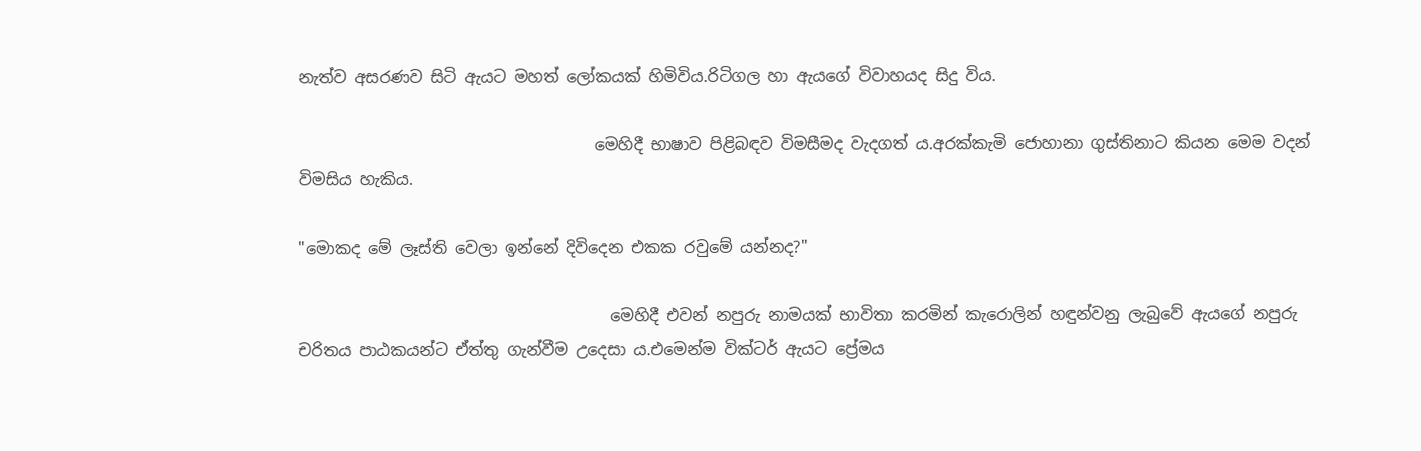නැත්ව අසරණව සිටි ඇයට මහත් ලෝකයක් හිමිවිය.රිටිගල හා ඇයගේ විවාහයද සිදු විය.

                                     මෙහිදී භාෂාව පිළිබඳව විමසීමද වැදගත් ය.අරක්කැමි ජොහානා ගුස්තිනාට කියන මෙම වදන් විමසිය හැකිය.

"මොකද මේ ලෑස්ති වෙලා ඉන්නේ දිවිදෙන එකක රවුමේ යන්නද?"

                                       මෙහිදී එවන් නපුරු නාමයක් භාවිතා කරමින් කැරොලින් හඳුන්වනු ලැබුවේ ඇයගේ නපුරු චරිතය පාඨකයන්ට ඒත්තු ගැන්වීම උදෙසා ය.එමෙන්ම වික්ටර් ඇයට ප්‍රේමය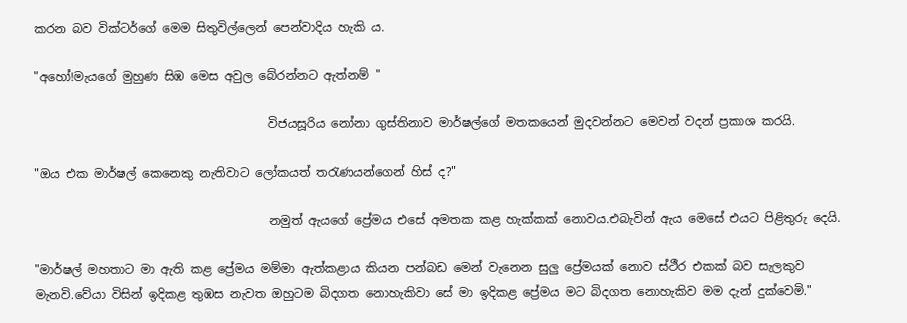කරන බව වික්ටර්ගේ මෙම සිතුවිල්ලෙන් පෙන්වාදිය හැකි ය.

"අහෝ!මැයගේ මුහුණ සිඹ මෙස අවුල බේරන්නට ඇත්නම් "

                                       විජයසූරිය නෝනා ගුස්තිනාව මාර්ෂල්ගේ මතකයෙන් මුදවන්නට මෙවන් වදන් ප්‍රකාශ කරයි.

"ඔය එක මාර්ෂල් කෙනෙකු නැතිවාට ලෝකයත් තරැණයන්ගෙන් හිස් ද?"

                                       නමුත් ඇයගේ ප්‍රේමය එසේ අමතක කළ හැක්කක් නොවය.එබැවින් ඇය මෙසේ එයට පිළිතුරු දෙයි.

"මාර්ෂල් මහතාට මා ඇති කළ ප්‍රේමය මම්මා ඇත්කළාය කියන පන්බඩ මෙන් වැනෙන සුලු ප්‍රේමයක් නොව ස්ථීර එකක් බව සැලකුව මැනවි.වේයා විසින් ඉදිකළ තුඹස නැවත ඔහුටම බිදගත නොහැකිවා සේ මා ඉදිකළ ප්‍රේමය මට බිදගත නොහැකිව මම දැන් දුක්වෙමි."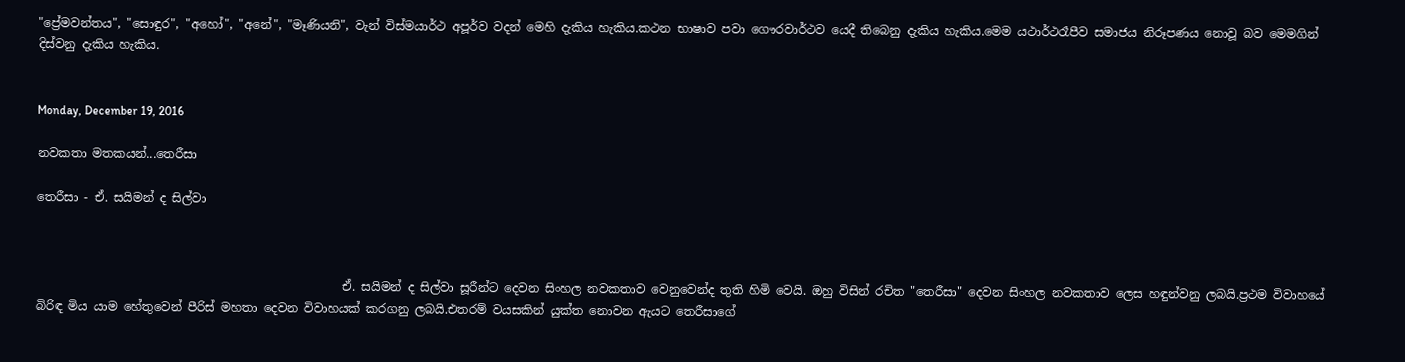"ප්‍රේමවන්තය", "සොඳුර", "අහෝ", "අනේ", "මෑණියනි", වැන් විස්මයාර්ථ අපූර්ව වදන් මෙහි දැකිය හැකිය.කථන භාෂාව පවා ගෞරවාර්ථව යෙදී තිබෙනු දැකිය හැකිය.මෙම යථාර්ථරෑපීව සමාජය නිරූපණය නොවූ බව මෙමගින් දිස්වනු දැකිය හැකිය.


Monday, December 19, 2016

නවකතා මතකයන්...තෙරීසා

තෙරීසා - ඒ. සයිමන් ද සිල්වා



                                                   ඒ. සයිමන් ද සිල්වා සූරීන්ට දෙවන සිංහල නවකතාව වෙනුවෙන්ද තුති හිමි වෙයි. ඔහු විසින් රචිත "තෙරීසා" දෙවන සිංහල නවකතාව ලෙස හඳුන්වනු ලබයි.ප්‍රථම විවාහයේ බිරිඳ මිය යාම හේතුවෙන් පීරිස් මහතා දෙවන විවාහයක් කරගනු ලබයි.එතරම් වයසකින් යුක්ත නොවන ඇයට තෙරීසාගේ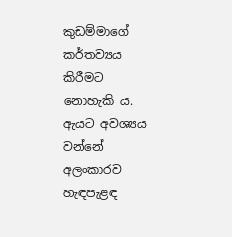කුඩම්මාගේ කර්තව්‍යය කිරීමට නොහැකි ය. ඇයට අවශ්‍යය වන්නේ අලංකාරව හැඳපැළඳ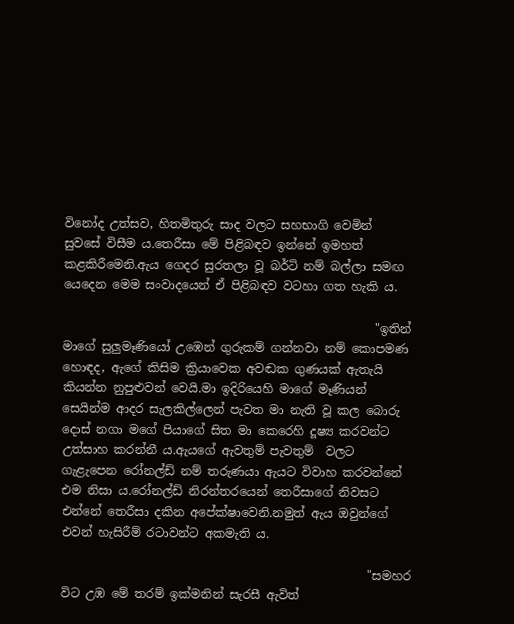විනෝද උත්සව, හිතමිතුරු සාද වලට සහභාගි වෙමින් සුවසේ විසීම ය.තෙරීසා මේ පිළිබඳව ඉන්නේ ඉමහත් කළකිරීමෙනි.ඇය ගෙදර සුරතලා වූ බර්ටි නම් බල්ලා සමඟ යෙදෙන මෙම සංවාදයෙන් ඒ පිළිබඳව වටහා ගත හැකි ය.

                                                    "ඉතින් මාගේ සුලුමෑණියෝ උඹෙන් ගුරුකම් ගන්නවා නම් කොපමණ හොඳද, ඇගේ කිසිම ක්‍රියාවෙක අවඬක ගුණයක් ඇතැයි කියන්න නුපුළුවන් වෙයි.මා ඉදිරියෙහි මාගේ මෑණියන් සෙයින්ම ආදර සැලකිල්ලෙන් පැවත මා නැති වූ කල බොරු දොස් නගා මගේ පියාගේ සිත මා කෙරෙහි දූෂ්‍ය කරවන්ට උත්සාහ කරන්නී ය.ඇයගේ ඇවතුම් පැවතුම්  වලට ගැළැපෙන රෝනල්ඩ් නම් තරුණයා ඇයට විවාහ කරවන්නේ එම නිසා ය.රෝනල්ඩ් නිරන්තරයෙන් තෙරීසාගේ නිවසට එන්නේ තෙරීසා දකින අපේක්ෂාවෙනි.නමුත් ඇය ඔවුන්ගේ එවන් හැසිරීම් රටාවන්ට අකමැති ය.

                                                   "සමහර විට උඹ මේ තරම් ඉක්මනින් සැරසී ඇවිත්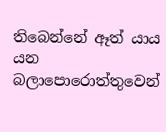තිබෙන්නේ ඈත් යාය යන බලාපොරොත්තුවෙන්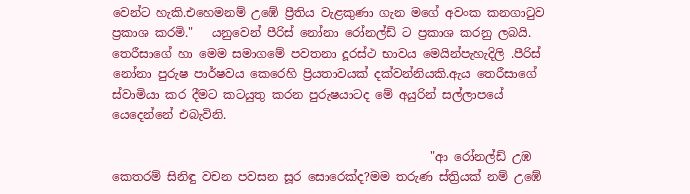වෙන්ට හැකි.එහෙමනම් උඹේ ප්‍රීතිය වැළකුණා ගැන මගේ අවංක කනගාටුව ප්‍රකාශ කරමි."   යනුවෙන් පීරිස් නෝනා රෝනල්ඩ් ට ප්‍රකාශ කරනු ලබයි. තෙරීසාගේ හා මෙම සමාගමේ පවතනා දූරස්ථ භාවය මෙයින්පැහැදිලි .පීරිස්  නෝනා පුරුෂ පාර්ෂවය කෙරෙහි ප්‍රියතාවයක් දක්වන්නියකි.ඇය තෙරීසාගේ ස්වාමියා කර දීමට කටයුතු කරන පුරුෂයාටද මේ අයුරින් සල්ලාපයේ යෙදෙන්නේ එබැවිනි.

                                                     "ආ රෝනල්ඩ් උඹ කෙතරම් සිනිඳු වචන පවසන සූර සොරෙක්ද?මම තරුණ ස්ත්‍රියක් නම් උඹේ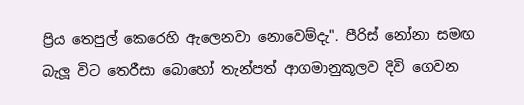ප්‍රිය තෙපුල් කෙරෙහි ඇලෙනවා නොවෙම්දැ". පීරිස් නෝනා සමඟ බැලූ විට තෙරීසා බොහෝ තැන්පත් ආගමානුකූලව දිවි ගෙවන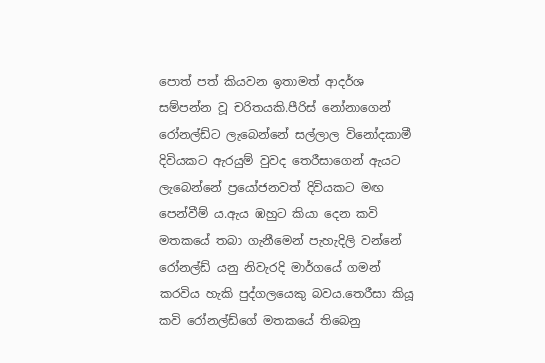පොත් පත් කියවන ඉතාමත් ආදර්ශ සම්පන්න වූ චරිතයකි.පීරිස් නෝනාගෙන් රෝනල්ඩ්ට ලැබෙන්නේ සල්ලාල විනෝදකාමී දිවියකට ඇරයුම් වුවද තෙරීසාගෙන් ඇයට ලැබෙන්නේ ප්‍රයෝජනවත් දිවියකට මඟ පෙන්වීම් ය.ඇය ඹහුට කියා දෙන කවි මතකයේ තබා ගැනීමෙන් පැහැදිලි වන්නේ රෝනල්ඩ් යනු නිවැරදි මාර්ගයේ ගමන් කරවිය හැකි පුද්ගලයෙකු බවය.තෙරීසා කියූ කවි රෝනල්ඩ්ගේ මතකයේ තිබෙනු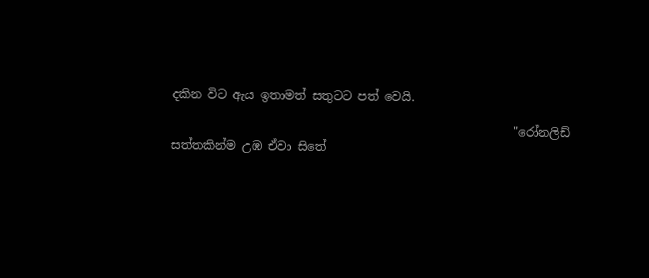දකින විට ඇය ඉතාමත් සතුටට පත් වෙයි.

                                                         "රෝනලිඩ් සත්තකින්ම උඹ ඒවා සිතේ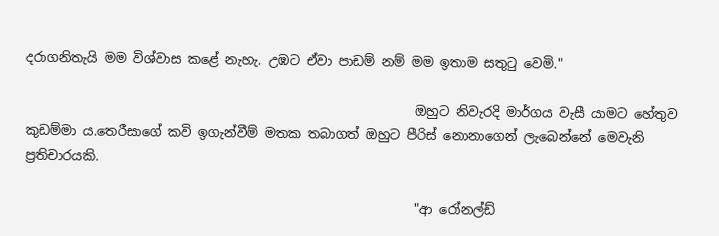දරාගනිතැයි මම විශ්වාස කළේ නැහැ. උඹට ඒවා පාඩම් නම් මම ඉතාම සතුටු වෙමි."

                                                            ඔහුට නිවැරදි මාර්ගය වැසී යාමට හේතුව කුඩම්මා ය.තෙරීසාගේ කවි ඉගැන්වීම් මතක තබාගත් ඔහුට පීරිස් නොනාගෙන් ලැබෙන්නේ මෙවැනි ප්‍රතිචාරයකි.

                                                            "ආ රෝනල්ඩ්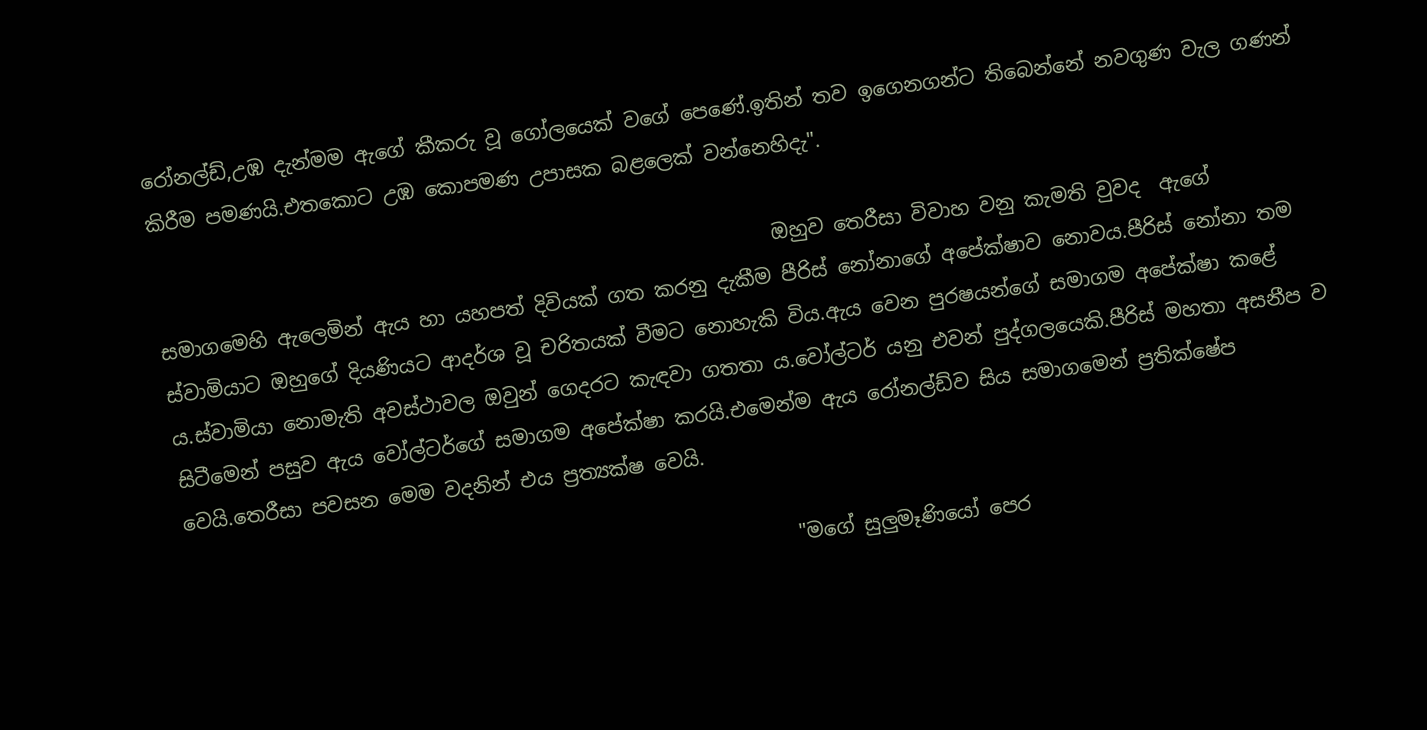රෝනල්ඩ්,උඹ දැන්මම ඇගේ කීකරු වූ ගෝලයෙක් වගේ පෙණේ.ඉතින් තව ඉගෙනගන්ට තිබෙන්නේ නවගුණ වැල ගණන් කිරීම පමණයි.එතකොට උඹ කොපමණ උපාසක බළලෙක් වන්නෙහිදැ".

                                                              ඔහුව තෙරීසා විවාහ වනු කැමති වුවද  ඇගේ සමාගමෙහි ඇලෙමින් ඇය හා යහපත් දිවියක් ගත කරනු දැකීම පීරිස් නෝනාගේ අපේක්ෂාව නොවය.පීරිස් නෝනා තම ස්වාමියාට ඔහුගේ දියණියට ආදර්ශ වූ චරිතයක් වීමට නොහැකි විය.ඇය වෙන පුරෂයන්ගේ සමාගම අපේක්ෂා කළේ ය.ස්වාමියා නොමැති අවස්ථාවල ඔවුන් ගෙදරට කැඳවා ගතතා ය.වෝල්ටර් යනු එවන් පුද්ගලයෙකි.පීරිස් මහතා අසනීප ව සිටීමෙන් පසුව ඇය වෝල්ටර්ගේ සමාගම අපේක්ෂා කරයි.එමෙන්ම ඇය රෝනල්ඩ්ව සිය සමාගමෙන් ප්‍රතික්ෂේප වෙයි.තෙරීසා පවසන මෙම වදනින් එය ප්‍රත්‍යක්ෂ වෙයි.

                                                             "මගේ සුලුමෑණියෝ පෙර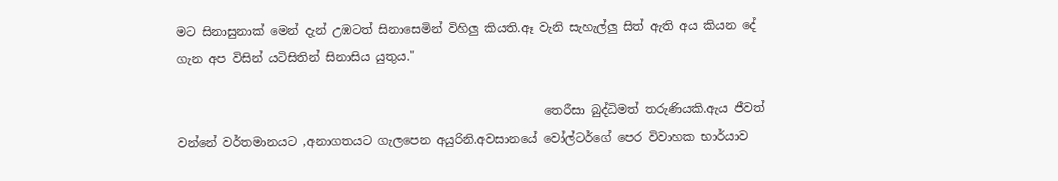මට සිනාසුනාක් මෙන් දැන් උඹටත් සිනාසෙමින් විහිලු කියති.ඈ වැනි සැහැල්ලු සිත් ඇති අය කියන දේ ගැන අප විසින් යටිසිතින් සිනාසිය යුතුය."

                                                             තෙරීසා බුද්ධිමත් තරුණියකි.ඇය ජීවත් වන්නේ වර්තමානයට ,අනාගතයට ගැලපෙන අයුරිනි.අවසානයේ වෝල්ටර්ගේ පෙර විවාහක භාර්යාව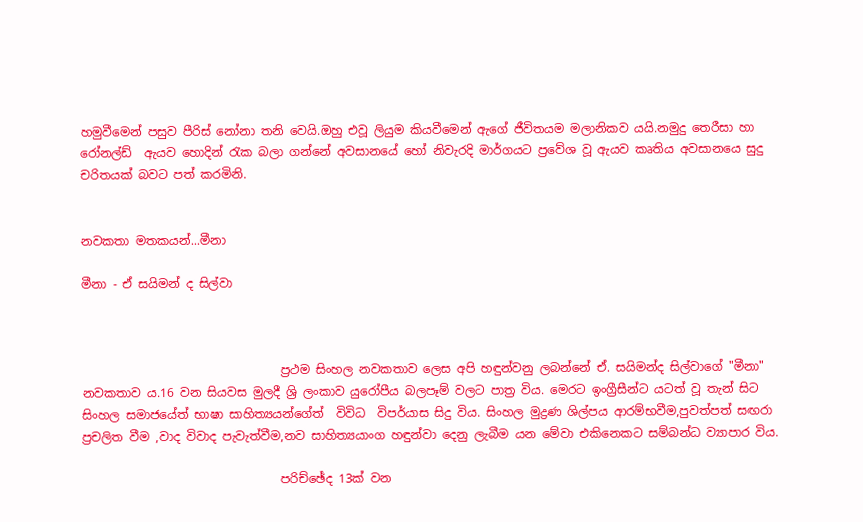හමුවීමෙන් පසුව පීරිස් නෝනා තනි වෙයි.ඔහු එවූ ලියුම කියවීමෙන් ඇගේ ජීවිතයම මලානිකව යයි.නමුදු තෙරීසා හා රෝනල්ඩ්  ඇයව හොදින් රැක බලා ගන්නේ අවසානයේ හෝ නිවැරදි මාර්ගයට ප්‍රවේශ වූ ඇයව කෘතිය අවසානයෙ සුදු චරිතයක් බවට පත් කරමිනි.


නවකතා මතකයන්...මීනා

මීනා - ඒ සයිමන් ද සිල්වා



                                 ප්‍රථම සිංහල නවකතාව ලෙස අපි හඳුන්වනු ලබන්නේ ඒ. සයිමන්ද සිල්වාගේ "මීනා" නවකතාව ය.16 වන සියවස මුලදී ශ්‍රි ලංකාව යුරෝපීය බලපෑම් වලට පාත්‍ර විය. මෙරට ඉංග්‍රීසීන්ට යටත් වූ තැන් සිට සිංහල සමාජයේත් භාෂා සාහිත්‍යයන්ගේත්  විවිධ  විපර්යාස සිදු විය. සිංහල මුද්‍රණ ශිල්පය ආරම්භවීම,පුවත්පත් සඟරා ප්‍රචලිත වීම ,වාද විවාද පැවැත්වීම,නව සාහිත්‍යයාංග හඳුන්වා දෙනු ලැබීම යන මේවා එකිනෙකට සම්බන්ධ ව්‍යාපාර විය.

                                 පරිච්ඡේද 13ක් වන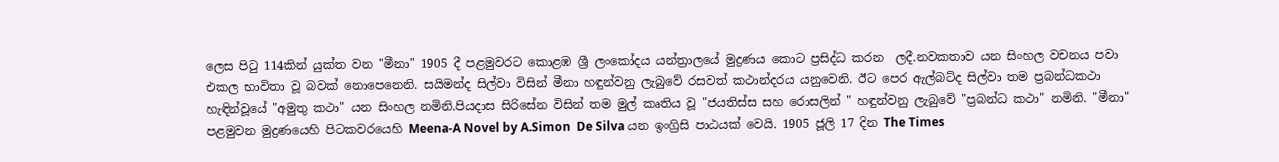ලෙස පිටු 114කින් යුක්ත වන "මීනා" 1905 දී පළමුවරට කොළඹ ශ්‍රී ලංකෝදය යන්ත්‍රාලයේ මුද්‍රණය කොට ප්‍රසිද්ධ කරන  ලදී.නවකතාව යන සිංහල වචනය පවා එකල භාවිතා වූ බවක් නොපෙනෙනි. සයිමන්ද සිල්වා විසින් මීනා හඳුන්වනු ලැබුවේ රසවත් කථාන්දරය යනුවෙනි. ඊට පෙර ඇල්බට්ද සිල්වා තම ප්‍රබන්ධකථා හැඳින්වූයේ "අමුතු කථා" යන සිංහල නමිනි.පියදාස සිරිසේන විසින් තම මුල් කෘතිය වූ "ජයතිස්ස සහ රොසලින් " හඳුන්වනු ලැබුවේ "ප්‍රබන්ධ කථා" නමිනි. "මීනා" පළමුවන මුද්‍රණයෙහි පිටකවරයෙහි Meena-A Novel by A.Simon  De Silva යන ඉංග්‍රිසි පාඨයක් වෙයි. 1905 ජූලි 17 දින The Times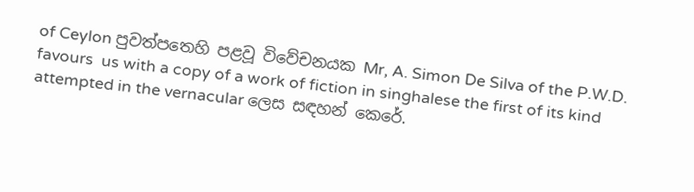of Ceylon පුවත්පතෙහි පළවූ විවේචනයක Mr, A. Simon De Silva of the P.W.D. favours  us with a copy of a work of fiction in singhalese the first of its kind attempted in the vernacular ලෙස සඳහන් කෙරේ.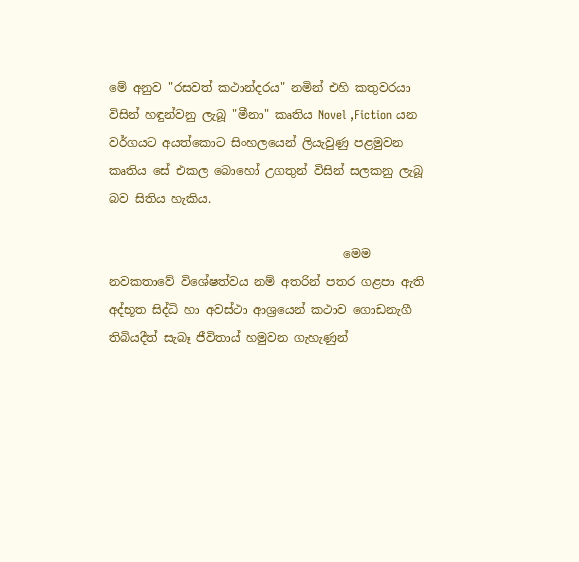මේ අනුව "රසවත් කථාන්දරය" නමින් එහි කතුවරයා විසින් හඳුන්වනු ලැබූ "මීනා" කෘතිය Novel ,Fiction යන වර්ගයට අයත්කොට සිංහලයෙන් ලියැවුණු පළමුවන කෘතිය සේ එකල බොහෝ උගතුන් විසින් සලකනු ලැබූ බව සිතිය හැකිය.

                                       මෙම නවකතාවේ විශේෂත්වය නම් අතරින් පතර ගළපා ඇති අද්භූත සිද්ධි හා අවස්ථා ආශ්‍රයෙන් කථාව ගොඩනැගී තිබියදීත් සැබෑ ජීවිතාය් හමුවන ගැහැණුන්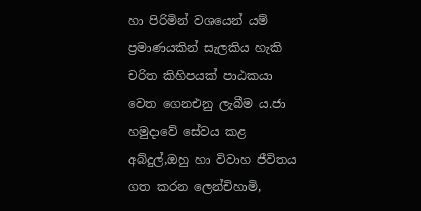හා පිරිමින් වශයෙන් යම් ප්‍රමාණයකින් සැලකිය හැකි චරිත කිහිපයක් පාඨකයා වෙත ගෙනඑනු ලැබීම ය.ජා හමුදාවේ සේවය කළ අබ්දුල්,ඔහු හා විවාහ ජීවිතය ගත කරන ලෙන්චිහාමි,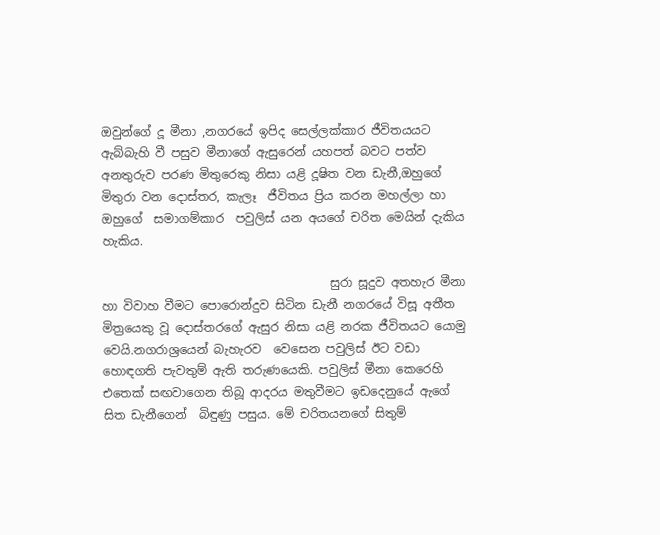ඔවුන්ගේ දූ මීනා ,නගරයේ ඉපිද සෙල්ලක්කාර ජීවිතයයට ඇබ්බැහි වී පසුව මීනාගේ ඇසුරෙන් යහපත් බවට පත්ව අනතුරුව පරණ මිතුරෙකු නිසා යළි දූෂිත වන ඩැනී,ඔහුගේ මිතුරා වන දොස්තර, කැලෑ  ජීවිතය ප්‍රිය කරන මහල්ලා හා ඔහුගේ  සමාගම්කාර  පවුලිස් යන අයගේ චරිත මෙයින් දැකිය හැකිය.

                                      සුරා සූදුව අතහැර මීනා හා විවාහ වීමට පොරොන්දුව සිටින ඩැනී නගරයේ විසූ අතීත මිත්‍රයෙකු වූ දොස්තරගේ ඇසුර නිසා යළි නරක ජීවිතයට යොමු වෙයි.නගරාශ්‍රයෙන් බැහැරව  වෙසෙන පවුලිස් ඊට වඩා හොඳගති පැවතුම් ඇති තරුණයෙකි. පවුලිස් මීනා කෙරෙහි එතෙක් සඟවාගෙන තිබූ ආදරය මතුවීමට ඉඩදෙනුයේ ඇගේ සිත ඩැනීගෙන්  බිඳුණු පසුය. මේ චරිතයනගේ සිතුම්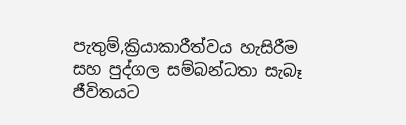පැතුම්,ක්‍රියාකාරීත්වය හැසිරීම සහ පුද්ගල සම්බන්ධතා සැබෑ ජීවිතයට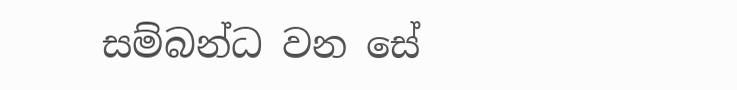සම්බන්ධ වන සේ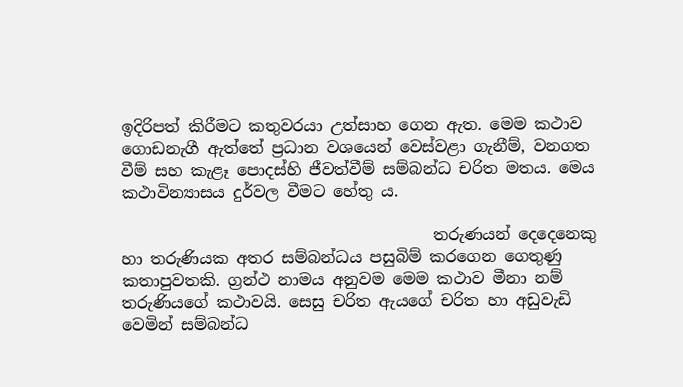ඉදිරිපත් කිරීමට කතුවරයා උත්සාහ ගෙන ඇත. මෙම කථාව ගොඩනැගී ඇත්තේ ප්‍රධාන වශයෙන් වෙස්වළා ගැනීම්, වනගත වීම් සහ කැළෑ පොදස්හි ජීවත්වීම් සම්බන්ධ චරිත මතය. මෙය කථාවින්‍යාසය දුර්වල වීමට හේතු ය.

                                       තරුණයන් දෙදෙනෙකු හා තරුණියක අතර සම්බන්ධය පසුබිම් කරගෙන ගෙතුණු කතාපුවතකි. ග්‍රන්ථ නාමය අනුවම මෙම කථාව මීනා නම් තරුණියගේ කථාවයි. සෙසු චරිත ඇයගේ චරිත හා අඩුවැඩි වෙමින් සම්බන්ධ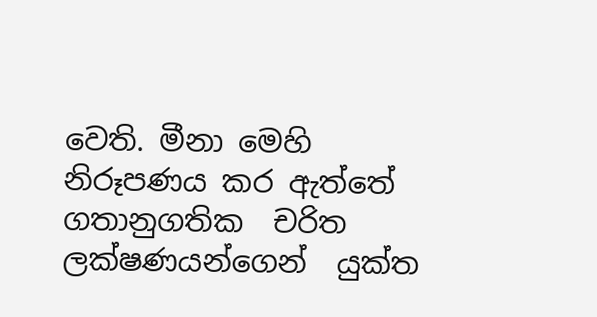වෙති. මීනා මෙහි නිරූපණය කර ඇත්තේ ගතානුගතික  චරිත ලක්ෂණයන්ගෙන්  යුක්ත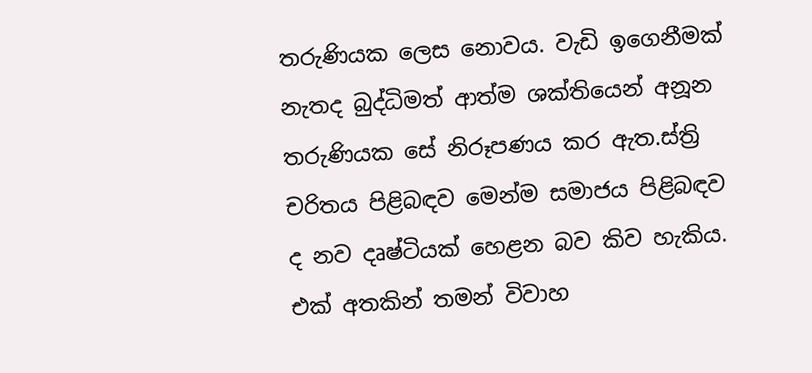තරුණියක ලෙස නොවය. වැඩි ඉගෙනීමක් නැතද බුද්ධිමත් ආත්ම ශක්තියෙන් අනූන තරුණියක සේ නිරූපණය කර ඇත.ස්ත්‍රි චරිතය පිළිබඳව මෙන්ම සමාජය පිළිබඳව ද නව දෘෂ්ටියක් හෙළන බව කිව හැකිය. එක් අතකින් තමන් විවාහ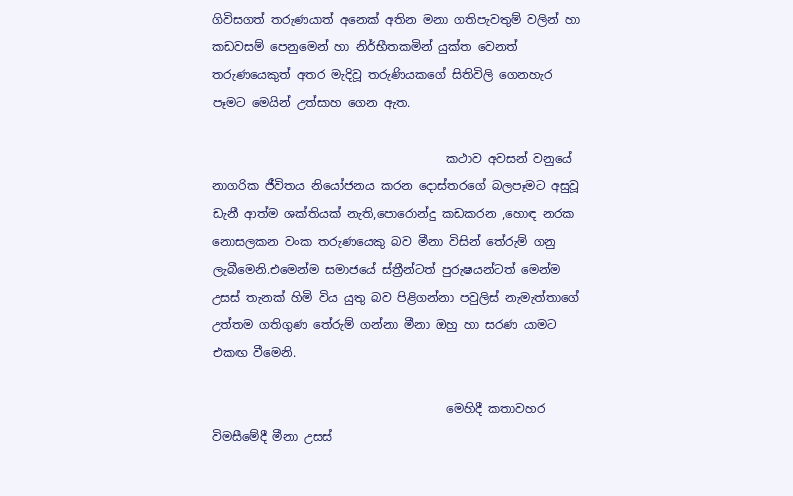ගිවිසගත් තරුණයාත් අනෙක් අතින මනා ගතිපැවතුම් වලින් හා කඩවසම් පෙනුමෙන් හා නිර්භීතකමින් යුක්ත වෙනත් තරුණයෙකුත් අතර මැදිවූ තරුණියකගේ සිතිවිලි ගෙනහැර පෑමට මෙයින් උත්සාහ ගෙන ඇත.

                                       කථාව අවසන් වනුයේ නාගරික ජීවිතය නියෝජනය කරන දොස්තරගේ බලපෑමට අසුවූ ඩැනී ආත්ම ශක්තියක් නැති,පොරොන්දු කඩකරන ,හොඳ නරක නොසලකන වංක තරුණයෙකු බව මීනා විසින් තේරුම් ගනු ලැබීමෙනි.එමෙන්ම සමාජයේ ස්ත්‍රීන්ටත් පුරුෂයන්ටත් මෙන්ම උසස් තැනක් හිමි විය යුතු බව පිළිගන්නා පවුලිස් නැමැත්තාගේ උත්තම ගතිගුණ තේරුම් ගන්නා මීනා ඔහු හා සරණ යාමට එකඟ වීමෙනි.

                                       මෙහිදී කතාවහර විමසීමේදී මීනා උසස්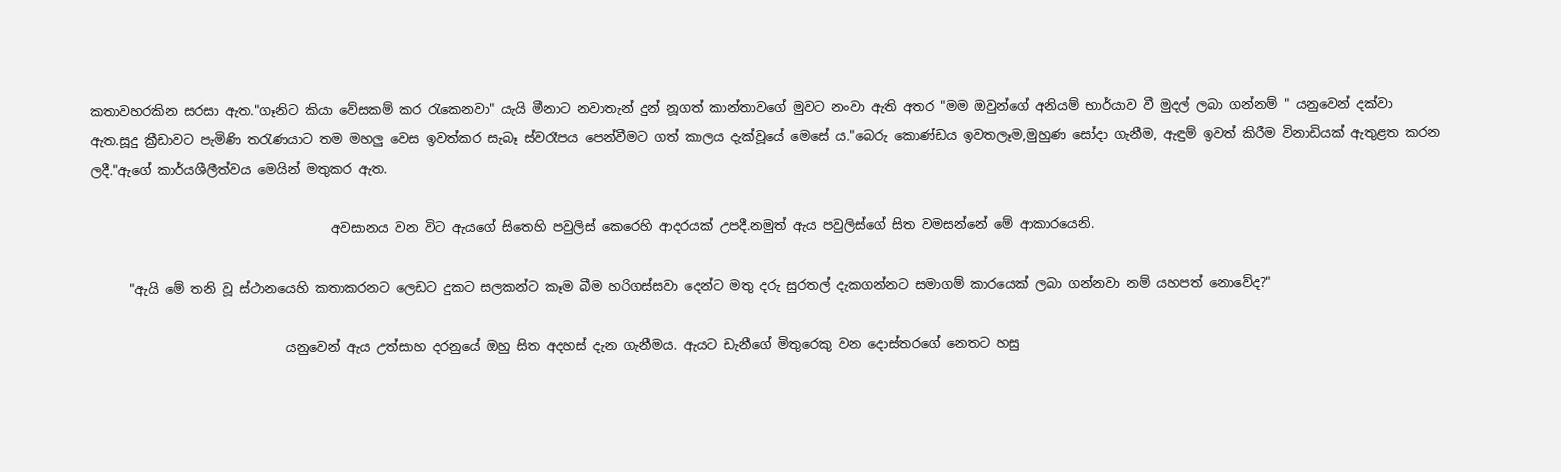කතාවහරකින සරසා ඇත."ගෑනිට කියා වේසකම් කර රැකෙනවා" යැයි මීනාට නවාතැන් දුන් නූගත් කාන්තාවගේ මුවට නංවා ඇති අතර "මම ඔවුන්ගේ අනියම් භාර්යාව වී මුදල් ලබා ගන්නම් " යනුවෙන් දක්වා ඇත.සූදු ක්‍රීඩාවට පැමිණි තරැණයාට තම මහලු වෙස ඉවත්කර සැබෑ ස්වරෑපය පෙන්වීමට ගත් කාලය දැක්වූ‍යේ මෙසේ ය."බෙරු ‍කොණ්ඩය ඉවතලෑම,මුහුණ සෝදා ගැනීම, ඇඳුම් ඉවත් කිරීම විනාඩියක් ඇතුළත කරන ලදී."ඇගේ කාර්යශීලීත්වය මෙයින් මතුකර ඇත.

                                     අවසානය වන විට ඇයගේ සිතෙහි පවුලිස් කෙරෙහි ආදරයක් උපදී.නමුත් ඇය පවුලිස්ගේ සිත වමසන්නේ මේ ආකාරයෙනි.

      "ඇයි මේ තනි වූ ස්ථානයෙහි කතාකරනට ලෙඩට දුකට සලකන්ට කෑම බීම හරිගස්සවා දෙන්ට මතු දරු සුරතල් දැකගන්නට සමාගම් කාරයෙක් ලබා ගන්නවා නම් යහපත් නොවේද?"

                              යනුවෙන් ඇය උත්සාහ දරනුයේ ඔහු සිත අදහස් දැන ගැනීමය. ඇයට ඩැනීගේ මිතුරෙකු වන දොස්තරගේ නෙතට හසු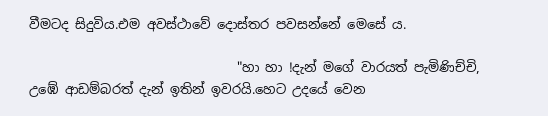වීමටද සිදුවිය.එම අවස්ථාවේ දොස්තර පවසන්නේ මෙසේ ය.

                                "හා හා !දැන් මගේ වාරයත් පැමිණිච්චි, උඹේ ආඩම්බරත් දැන් ඉතින් ඉවරයි.හෙට උදයේ වෙන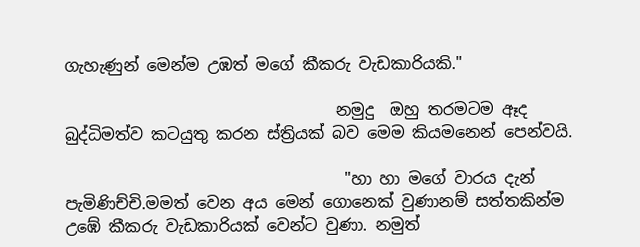ගැහැණුන් මෙන්ම උඹත් මගේ කීකරු වැඩකාරියකි."

                                  නමුදු  ඔහු තරමටම ඈද බුද්ධිමත්ව කටයුතු කරන ස්ත්‍රියක් බව මෙම කියමනෙන් පෙන්වයි.

                                   "හා හා මගේ වාරය දැන් පැමිණිච්චි.මමත් වෙන අය මෙන් ගොනෙක් වුණානම් සත්තකින්ම උඹේ කීකරු වැඩකාරියක් වෙන්ට වුණා. නමුත්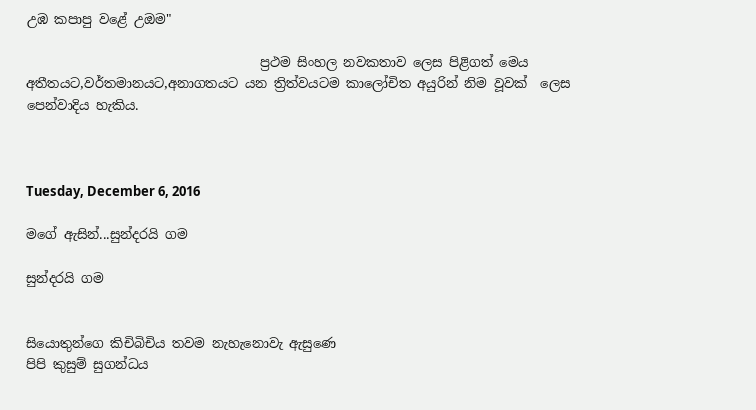උඹ කපාපු වළේ උඔම"

                                    ප්‍රථම සිංහල නවකතාව ලෙස පිළිගත් මෙය අතීතයට,වර්තමානයට,අනාගතයට යන ත්‍රිත්වයටම කාලෝචිත අයුරින් නිම වූවක්  ලෙස පෙන්වාදිය හැකිය.



Tuesday, December 6, 2016

මගේ ඇසින්...සුන්දරයි ගම

සුන්දරයි ගම


සියොතුන්ගෙ කිචිබිචිය තවම නැහැනොවැ ඇසුණෙ
පිපි කුසුම් සුගන්ධය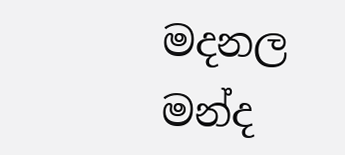මදනල මන්ද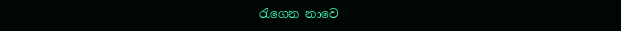රැගෙන නාවෙ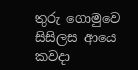තුරු ගොමුවෙ සිසිලස ආයෙ කවදා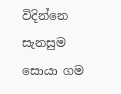විදින්නෙ
සැනසුම සොයා ගම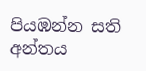පියඹන්න සති අන්තය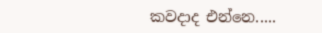කවදාද එන්නෙ.....